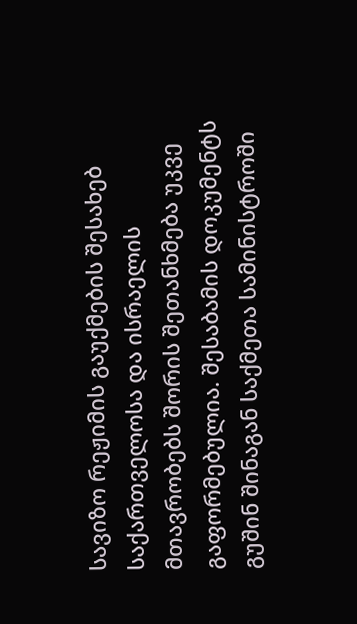სავიზო რეჟიმის გაუქმების შესახებ საქართველოსა და ისრაელის მთავრობებს შორის შეთანხმება უკვე გაფორმებულია. შესაბამის დოკუმენტს გუშინ შინაგან საქმეთა სამინისტროში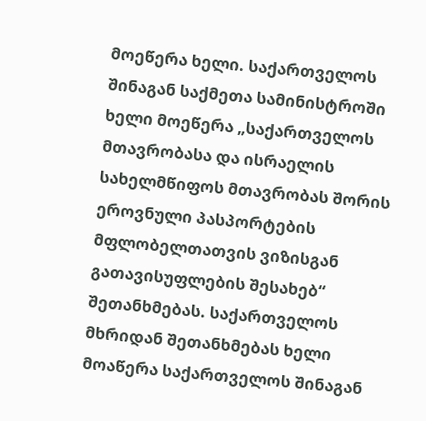მოეწერა ხელი. საქართველოს შინაგან საქმეთა სამინისტროში ხელი მოეწერა „საქართველოს მთავრობასა და ისრაელის სახელმწიფოს მთავრობას შორის ეროვნული პასპორტების მფლობელთათვის ვიზისგან გათავისუფლების შესახებ“ შეთანხმებას. საქართველოს მხრიდან შეთანხმებას ხელი მოაწერა საქართველოს შინაგან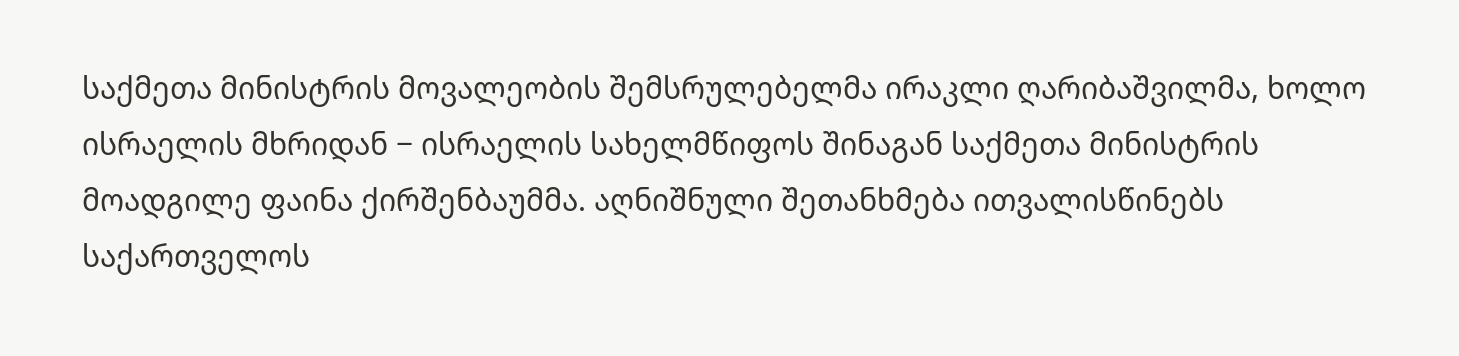საქმეთა მინისტრის მოვალეობის შემსრულებელმა ირაკლი ღარიბაშვილმა, ხოლო ისრაელის მხრიდან − ისრაელის სახელმწიფოს შინაგან საქმეთა მინისტრის მოადგილე ფაინა ქირშენბაუმმა. აღნიშნული შეთანხმება ითვალისწინებს საქართველოს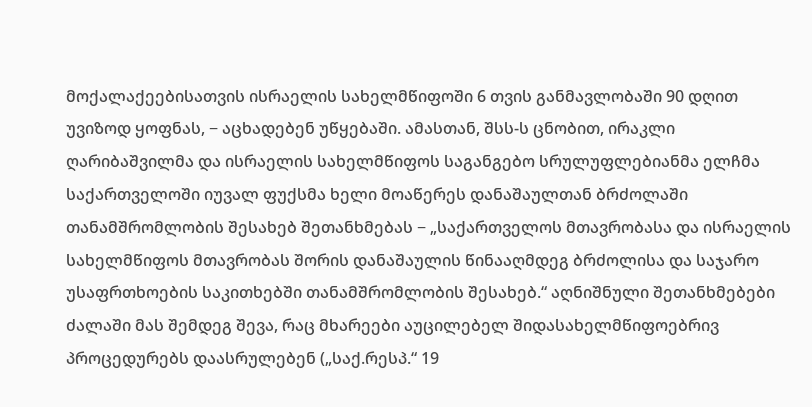მოქალაქეებისათვის ისრაელის სახელმწიფოში 6 თვის განმავლობაში 90 დღით უვიზოდ ყოფნას, − აცხადებენ უწყებაში. ამასთან, შსს-ს ცნობით, ირაკლი ღარიბაშვილმა და ისრაელის სახელმწიფოს საგანგებო სრულუფლებიანმა ელჩმა საქართველოში იუვალ ფუქსმა ხელი მოაწერეს დანაშაულთან ბრძოლაში თანამშრომლობის შესახებ შეთანხმებას − „საქართველოს მთავრობასა და ისრაელის სახელმწიფოს მთავრობას შორის დანაშაულის წინააღმდეგ ბრძოლისა და საჯარო უსაფრთხოების საკითხებში თანამშრომლობის შესახებ.“ აღნიშნული შეთანხმებები ძალაში მას შემდეგ შევა, რაც მხარეები აუცილებელ შიდასახელმწიფოებრივ პროცედურებს დაასრულებენ („საქ.რესპ.“ 19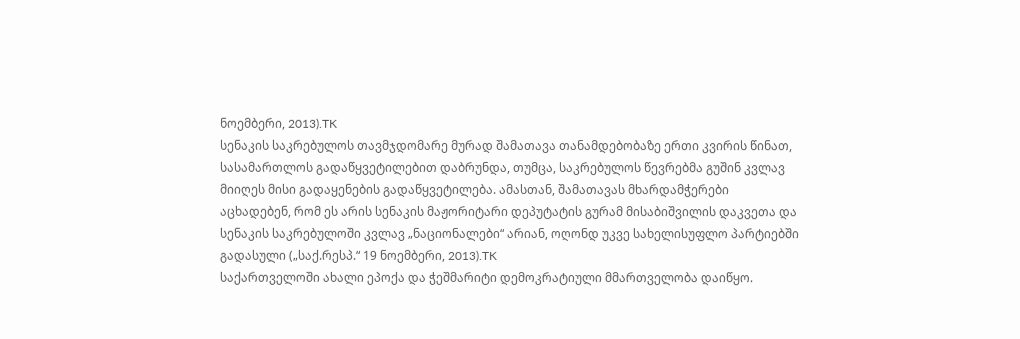ნოემბერი, 2013).TK
სენაკის საკრებულოს თავმჯდომარე მურად შამათავა თანამდებობაზე ერთი კვირის წინათ, სასამართლოს გადაწყვეტილებით დაბრუნდა, თუმცა, საკრებულოს წევრებმა გუშინ კვლავ მიიღეს მისი გადაყენების გადაწყვეტილება. ამასთან, შამათავას მხარდამჭერები აცხადებენ, რომ ეს არის სენაკის მაჟორიტარი დეპუტატის გურამ მისაბიშვილის დაკვეთა და სენაკის საკრებულოში კვლავ „ნაციონალები“ არიან, ოღონდ უკვე სახელისუფლო პარტიებში გადასული („საქ.რესპ.“ 19 ნოემბერი, 2013).TK
საქართველოში ახალი ეპოქა და ჭეშმარიტი დემოკრატიული მმართველობა დაიწყო.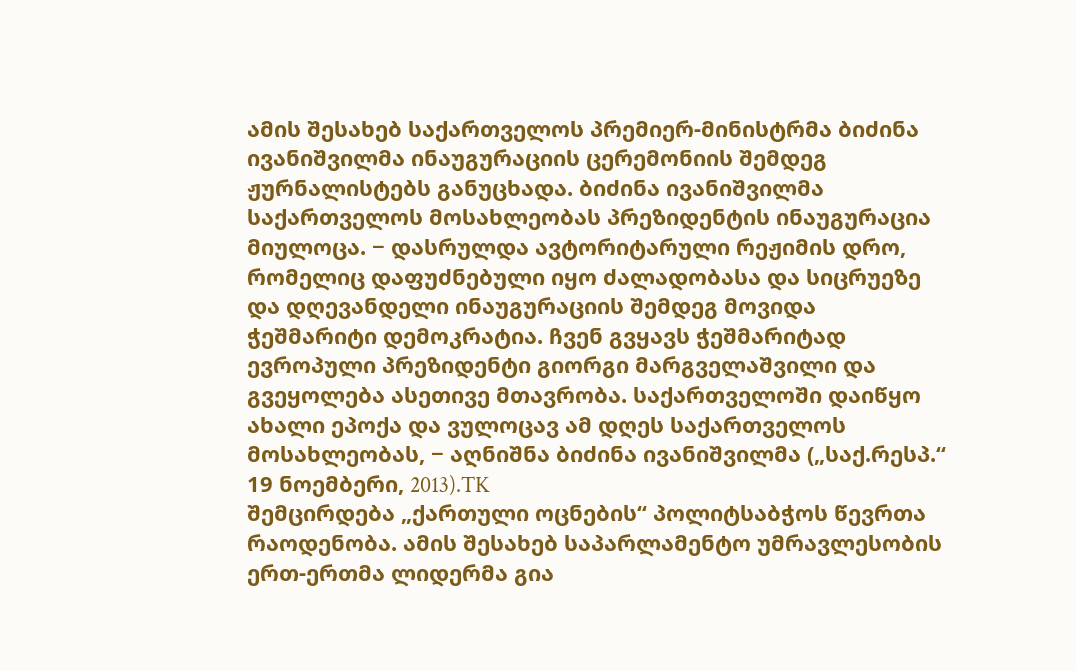ამის შესახებ საქართველოს პრემიერ-მინისტრმა ბიძინა ივანიშვილმა ინაუგურაციის ცერემონიის შემდეგ ჟურნალისტებს განუცხადა. ბიძინა ივანიშვილმა საქართველოს მოსახლეობას პრეზიდენტის ინაუგურაცია მიულოცა. − დასრულდა ავტორიტარული რეჟიმის დრო, რომელიც დაფუძნებული იყო ძალადობასა და სიცრუეზე და დღევანდელი ინაუგურაციის შემდეგ მოვიდა ჭეშმარიტი დემოკრატია. ჩვენ გვყავს ჭეშმარიტად ევროპული პრეზიდენტი გიორგი მარგველაშვილი და გვეყოლება ასეთივე მთავრობა. საქართველოში დაიწყო ახალი ეპოქა და ვულოცავ ამ დღეს საქართველოს მოსახლეობას, − აღნიშნა ბიძინა ივანიშვილმა („საქ.რესპ.“ 19 ნოემბერი, 2013).TK
შემცირდება „ქართული ოცნების“ პოლიტსაბჭოს წევრთა რაოდენობა. ამის შესახებ საპარლამენტო უმრავლესობის ერთ-ერთმა ლიდერმა გია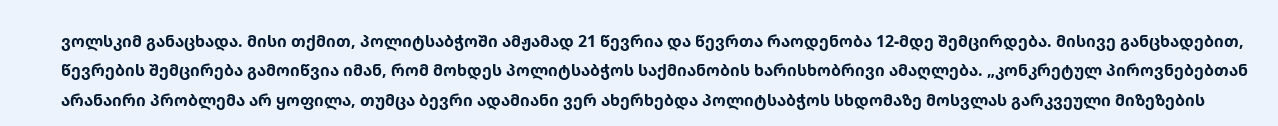ვოლსკიმ განაცხადა. მისი თქმით, პოლიტსაბჭოში ამჟამად 21 წევრია და წევრთა რაოდენობა 12-მდე შემცირდება. მისივე განცხადებით, წევრების შემცირება გამოიწვია იმან, რომ მოხდეს პოლიტსაბჭოს საქმიანობის ხარისხობრივი ამაღლება. „კონკრეტულ პიროვნებებთან არანაირი პრობლემა არ ყოფილა, თუმცა ბევრი ადამიანი ვერ ახერხებდა პოლიტსაბჭოს სხდომაზე მოსვლას გარკვეული მიზეზების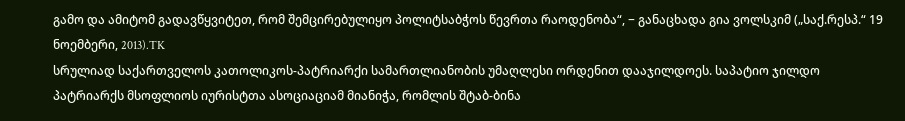გამო და ამიტომ გადავწყვიტეთ, რომ შემცირებულიყო პოლიტსაბჭოს წევრთა რაოდენობა“, − განაცხადა გია ვოლსკიმ („საქ.რესპ.“ 19 ნოემბერი, 2013).TK
სრულიად საქართველოს კათოლიკოს-პატრიარქი სამართლიანობის უმაღლესი ორდენით დააჯილდოეს. საპატიო ჯილდო პატრიარქს მსოფლიოს იურისტთა ასოციაციამ მიანიჭა, რომლის შტაბ-ბინა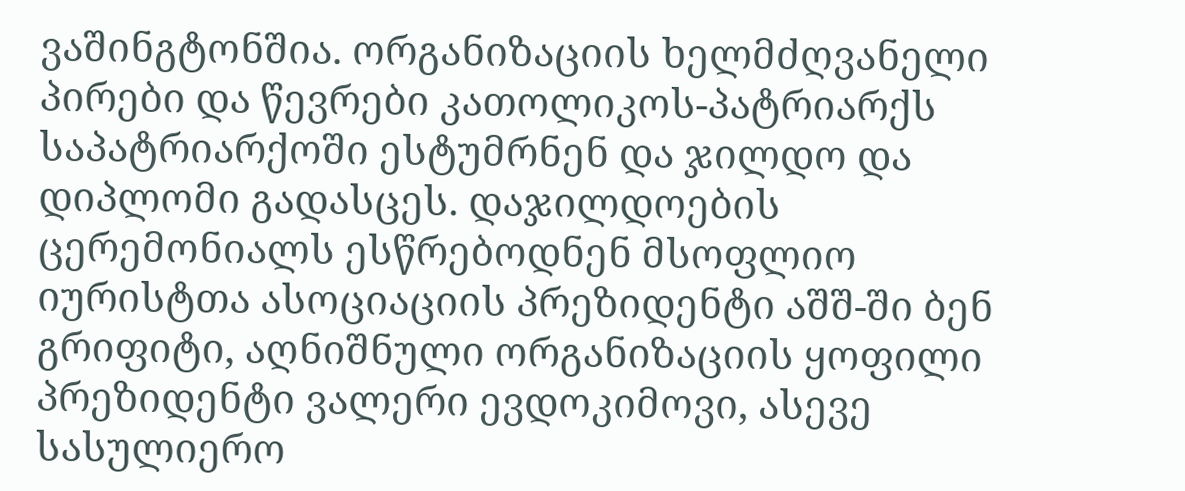ვაშინგტონშია. ორგანიზაციის ხელმძღვანელი პირები და წევრები კათოლიკოს-პატრიარქს საპატრიარქოში ესტუმრნენ და ჯილდო და დიპლომი გადასცეს. დაჯილდოების ცერემონიალს ესწრებოდნენ მსოფლიო იურისტთა ასოციაციის პრეზიდენტი აშშ-ში ბენ გრიფიტი, აღნიშნული ორგანიზაციის ყოფილი პრეზიდენტი ვალერი ევდოკიმოვი, ასევე სასულიერო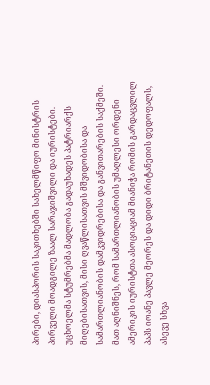პირები, დიასპორის საკითხებში სახელმწიფო მინისტრის პირველი მოადგილე ზაალ სარაჯიშვილი და იურისტები. უცხოელმა სტუმრებმა მადლობა გადაუხადეს პატრიარქს მიღებისათვის, მისი ღვაწლისათვის მშვიდობისა და სამართლიანობის დამკვიდრებისა და განვითარების საქმეში. მათ აღნიშნეს, რომ სამართლიანობის უმაღლესი ორდენი ამერიკის იურისტთა ასოციაციამ მიანიჭა რომის გარდაცვლილ პაპს იოანე პავლე მეორეს და დიდი ბრიტანეთის დედოფალს, ასევე სხვა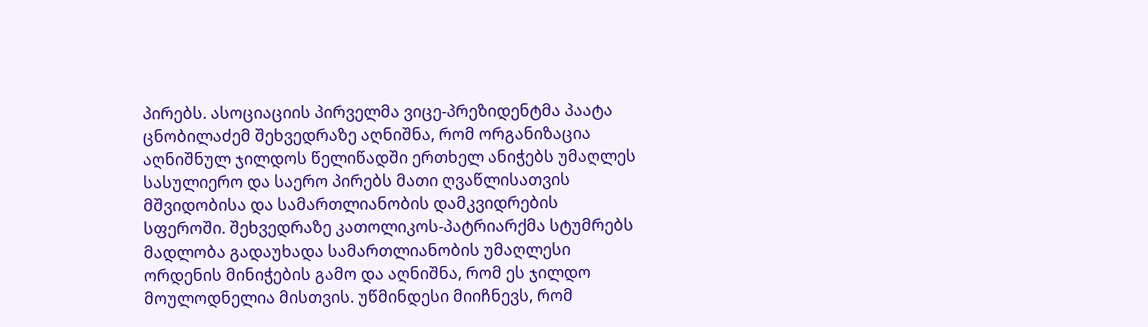პირებს. ასოციაციის პირველმა ვიცე-პრეზიდენტმა პაატა ცნობილაძემ შეხვედრაზე აღნიშნა, რომ ორგანიზაცია აღნიშნულ ჯილდოს წელიწადში ერთხელ ანიჭებს უმაღლეს სასულიერო და საერო პირებს მათი ღვაწლისათვის მშვიდობისა და სამართლიანობის დამკვიდრების სფეროში. შეხვედრაზე კათოლიკოს-პატრიარქმა სტუმრებს მადლობა გადაუხადა სამართლიანობის უმაღლესი ორდენის მინიჭების გამო და აღნიშნა, რომ ეს ჯილდო მოულოდნელია მისთვის. უწმინდესი მიიჩნევს, რომ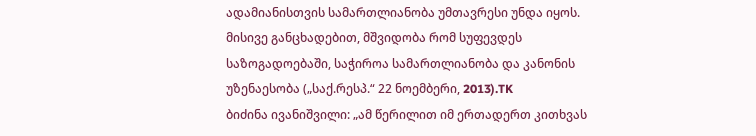ადამიანისთვის სამართლიანობა უმთავრესი უნდა იყოს. მისივე განცხადებით, მშვიდობა რომ სუფევდეს საზოგადოებაში, საჭიროა სამართლიანობა და კანონის უზენაესობა („საქ.რესპ.“ 22 ნოემბერი, 2013).TK
ბიძინა ივანიშვილი: „ამ წერილით იმ ერთადერთ კითხვას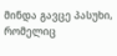მინდა გავცე პასუხი, რომელიც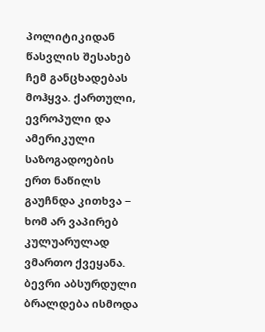პოლიტიკიდან წასვლის შესახებ ჩემ განცხადებას მოჰყვა. ქართული, ევროპული და ამერიკული საზოგადოების ერთ ნაწილს გაუჩნდა კითხვა − ხომ არ ვაპირებ კულუარულად ვმართო ქვეყანა. ბევრი აბსურდული ბრალდება ისმოდა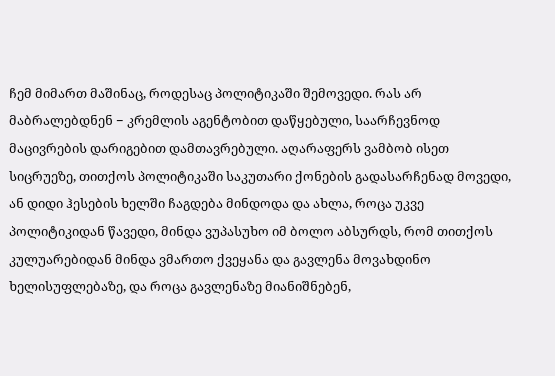ჩემ მიმართ მაშინაც, როდესაც პოლიტიკაში შემოვედი. რას არ მაბრალებდნენ − კრემლის აგენტობით დაწყებული, საარჩევნოდ მაცივრების დარიგებით დამთავრებული. აღარაფერს ვამბობ ისეთ სიცრუეზე, თითქოს პოლიტიკაში საკუთარი ქონების გადასარჩენად მოვედი, ან დიდი ჰესების ხელში ჩაგდება მინდოდა და ახლა, როცა უკვე პოლიტიკიდან წავედი, მინდა ვუპასუხო იმ ბოლო აბსურდს, რომ თითქოს კულუარებიდან მინდა ვმართო ქვეყანა და გავლენა მოვახდინო ხელისუფლებაზე, და როცა გავლენაზე მიანიშნებენ,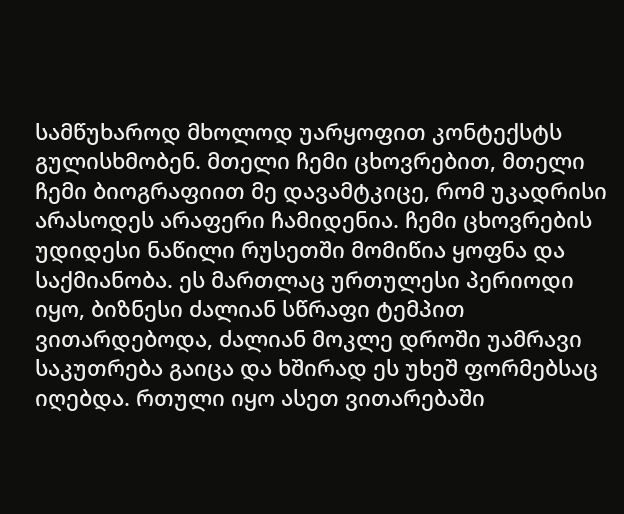სამწუხაროდ მხოლოდ უარყოფით კონტექსტს გულისხმობენ. მთელი ჩემი ცხოვრებით, მთელი ჩემი ბიოგრაფიით მე დავამტკიცე, რომ უკადრისი არასოდეს არაფერი ჩამიდენია. ჩემი ცხოვრების უდიდესი ნაწილი რუსეთში მომიწია ყოფნა და საქმიანობა. ეს მართლაც ურთულესი პერიოდი იყო, ბიზნესი ძალიან სწრაფი ტემპით ვითარდებოდა, ძალიან მოკლე დროში უამრავი საკუთრება გაიცა და ხშირად ეს უხეშ ფორმებსაც იღებდა. რთული იყო ასეთ ვითარებაში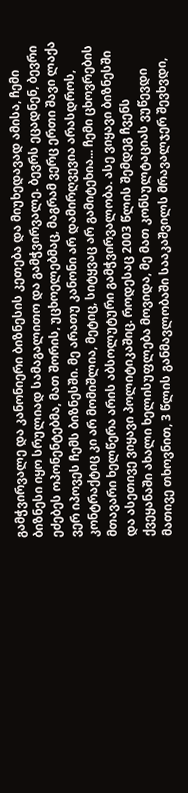გამჭვირვალე და კანონიერი ბიზნესის კეთება და მიუხედავად ამისა, ჩემი ბიზნესი იყო სრულიად სამაგალითო და გამჭვირვალე. ბევრს ეცადნენ, ბევრი ეძებეს ოპონენტებმა, მათ შორის, უცხოელებმაც, მაგრამ ვერც ერთი შავი ლაქა ვერ იპოვეს ჩემს ბიზნესში. მე არათუ კანონი არ დამირღვევია არასდროს, კონტრაქტიც კი არ მომიშლია, მეტიც, სიტყვაც არ გამიტეხია... ჩემი ცხოვრების მთავარი ხელწერა არის აბსოლუტური გამჭვირვალობა. ასე ვიყავი ბიზნესში და ასეთივე ვიყავი პოლიტიკაშიც. როდესაც 2003 წლის შემდეგ ჩვენს ქვეყანაში ახალი ხელისუფლება მოვიდა, მე მათ კონსულტაციას ვუწევდი მათივე თხოვნით, 3 წლის განმავლობაში სააკაშვილს მრავალჯერ შევხვდი,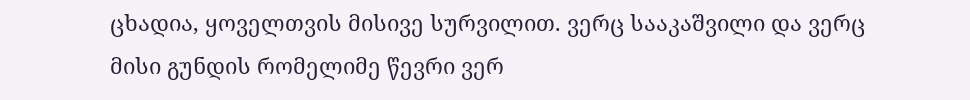ცხადია, ყოველთვის მისივე სურვილით. ვერც სააკაშვილი და ვერც მისი გუნდის რომელიმე წევრი ვერ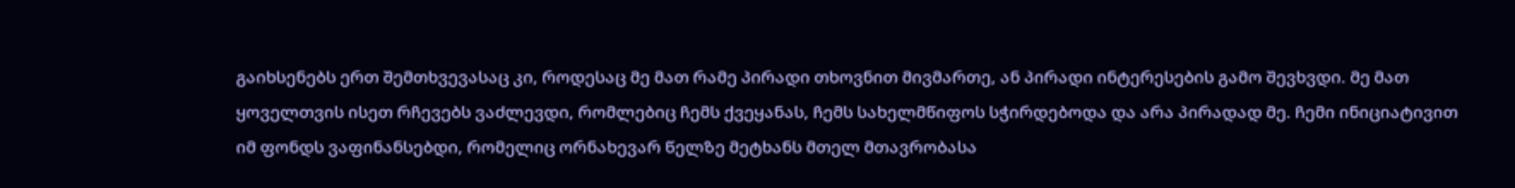გაიხსენებს ერთ შემთხვევასაც კი, როდესაც მე მათ რამე პირადი თხოვნით მივმართე, ან პირადი ინტერესების გამო შევხვდი. მე მათ ყოველთვის ისეთ რჩევებს ვაძლევდი, რომლებიც ჩემს ქვეყანას, ჩემს სახელმწიფოს სჭირდებოდა და არა პირადად მე. ჩემი ინიციატივით იმ ფონდს ვაფინანსებდი, რომელიც ორნახევარ წელზე მეტხანს მთელ მთავრობასა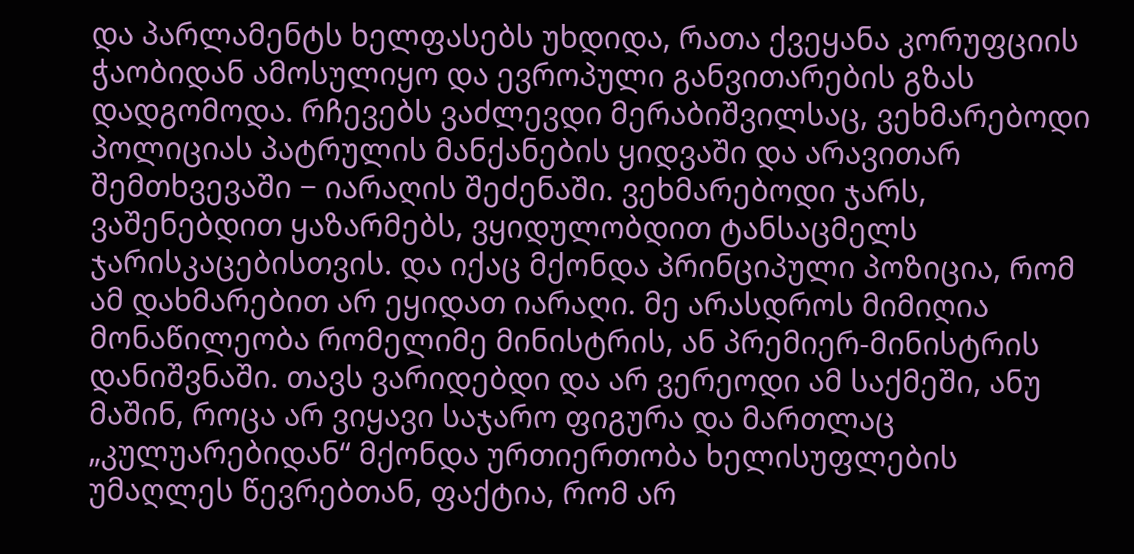და პარლამენტს ხელფასებს უხდიდა, რათა ქვეყანა კორუფციის ჭაობიდან ამოსულიყო და ევროპული განვითარების გზას დადგომოდა. რჩევებს ვაძლევდი მერაბიშვილსაც, ვეხმარებოდი პოლიციას პატრულის მანქანების ყიდვაში და არავითარ შემთხვევაში − იარაღის შეძენაში. ვეხმარებოდი ჯარს, ვაშენებდით ყაზარმებს, ვყიდულობდით ტანსაცმელს ჯარისკაცებისთვის. და იქაც მქონდა პრინციპული პოზიცია, რომ ამ დახმარებით არ ეყიდათ იარაღი. მე არასდროს მიმიღია მონაწილეობა რომელიმე მინისტრის, ან პრემიერ-მინისტრის დანიშვნაში. თავს ვარიდებდი და არ ვერეოდი ამ საქმეში, ანუ მაშინ, როცა არ ვიყავი საჯარო ფიგურა და მართლაც „კულუარებიდან“ მქონდა ურთიერთობა ხელისუფლების უმაღლეს წევრებთან, ფაქტია, რომ არ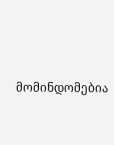მომინდომებია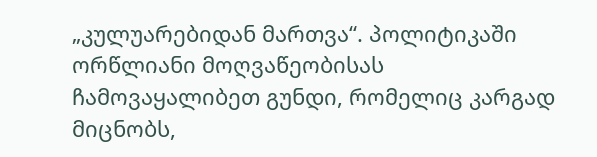„კულუარებიდან მართვა“. პოლიტიკაში ორწლიანი მოღვაწეობისას ჩამოვაყალიბეთ გუნდი, რომელიც კარგად მიცნობს,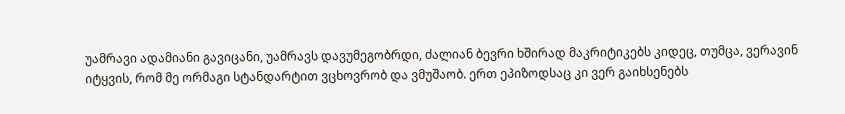უამრავი ადამიანი გავიცანი, უამრავს დავუმეგობრდი, ძალიან ბევრი ხშირად მაკრიტიკებს კიდეც, თუმცა, ვერავინ იტყვის, რომ მე ორმაგი სტანდარტით ვცხოვრობ და ვმუშაობ. ერთ ეპიზოდსაც კი ვერ გაიხსენებს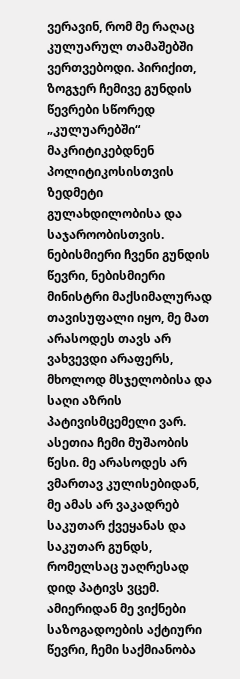ვერავინ, რომ მე რაღაც კულუარულ თამაშებში ვერთვებოდი. პირიქით, ზოგჯერ ჩემივე გუნდის წევრები სწორედ „კულუარებში“ მაკრიტიკებდნენ პოლიტიკოსისთვის ზედმეტი გულახდილობისა და საჯაროობისთვის. ნებისმიერი ჩვენი გუნდის წევრი, ნებისმიერი მინისტრი მაქსიმალურად თავისუფალი იყო, მე მათ არასოდეს თავს არ ვახვევდი არაფერს, მხოლოდ მსჯელობისა და საღი აზრის პატივისმცემელი ვარ. ასეთია ჩემი მუშაობის წესი. მე არასოდეს არ ვმართავ კულისებიდან, მე ამას არ ვაკადრებ საკუთარ ქვეყანას და საკუთარ გუნდს, რომელსაც უაღრესად დიდ პატივს ვცემ. ამიერიდან მე ვიქნები საზოგადოების აქტიური წევრი, ჩემი საქმიანობა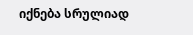იქნება სრულიად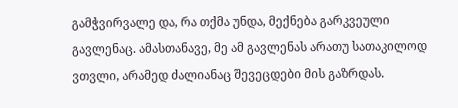გამჭვირვალე და, რა თქმა უნდა, მექნება გარკვეული გავლენაც. ამასთანავე, მე ამ გავლენას არათუ სათაკილოდ ვთვლი, არამედ ძალიანაც შევეცდები მის გაზრდას.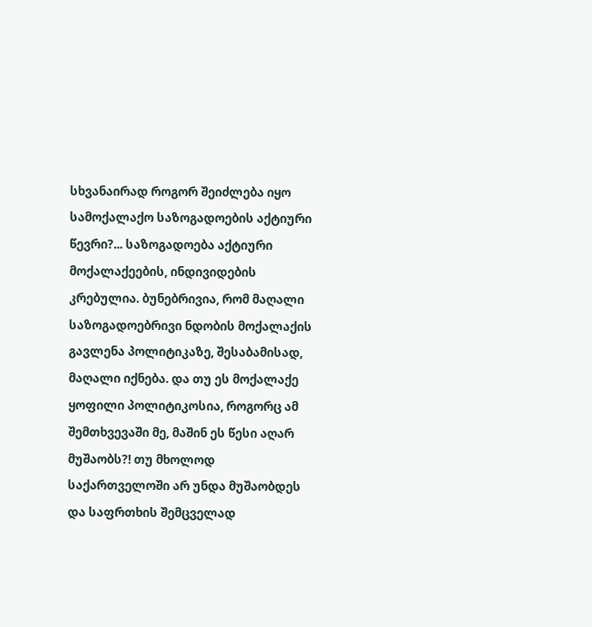სხვანაირად როგორ შეიძლება იყო სამოქალაქო საზოგადოების აქტიური წევრი?... საზოგადოება აქტიური მოქალაქეების, ინდივიდების კრებულია. ბუნებრივია, რომ მაღალი საზოგადოებრივი ნდობის მოქალაქის გავლენა პოლიტიკაზე, შესაბამისად, მაღალი იქნება. და თუ ეს მოქალაქე ყოფილი პოლიტიკოსია, როგორც ამ შემთხვევაში მე, მაშინ ეს წესი აღარ მუშაობს?! თუ მხოლოდ საქართველოში არ უნდა მუშაობდეს და საფრთხის შემცველად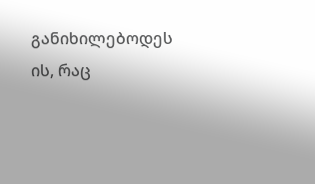განიხილებოდეს ის, რაც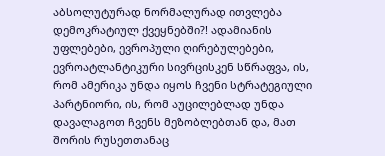აბსოლუტურად ნორმალურად ითვლება დემოკრატიულ ქვეყნებში?! ადამიანის უფლებები, ევროპული ღირებულებები, ევროატლანტიკური სივრცისკენ სწრაფვა, ის, რომ ამერიკა უნდა იყოს ჩვენი სტრატეგიული პარტნიორი, ის, რომ აუცილებლად უნდა დავალაგოთ ჩვენს მეზობლებთან და, მათ შორის რუსეთთანაც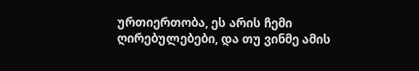ურთიერთობა, ეს არის ჩემი ღირებულებები, და თუ ვინმე ამის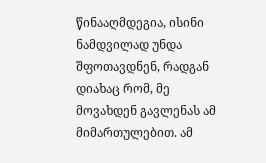წინააღმდეგია, ისინი ნამდვილად უნდა შფოთავდნენ, რადგან დიახაც რომ, მე მოვახდენ გავლენას ამ მიმართულებით. ამ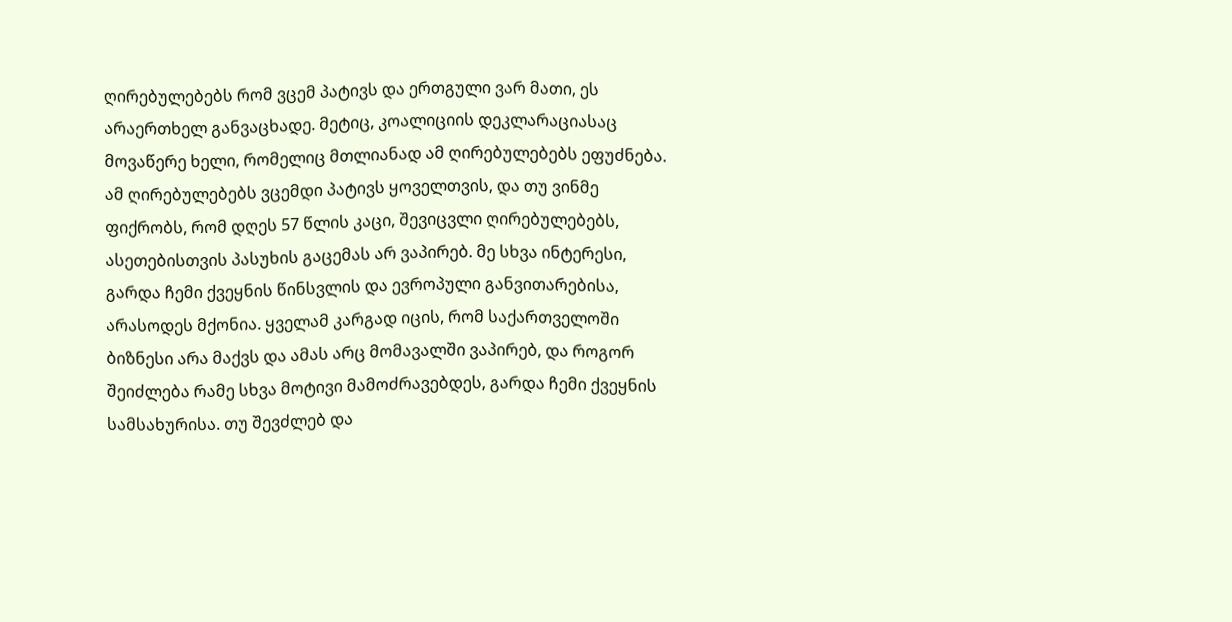ღირებულებებს რომ ვცემ პატივს და ერთგული ვარ მათი, ეს არაერთხელ განვაცხადე. მეტიც, კოალიციის დეკლარაციასაც მოვაწერე ხელი, რომელიც მთლიანად ამ ღირებულებებს ეფუძნება. ამ ღირებულებებს ვცემდი პატივს ყოველთვის, და თუ ვინმე ფიქრობს, რომ დღეს 57 წლის კაცი, შევიცვლი ღირებულებებს, ასეთებისთვის პასუხის გაცემას არ ვაპირებ. მე სხვა ინტერესი, გარდა ჩემი ქვეყნის წინსვლის და ევროპული განვითარებისა, არასოდეს მქონია. ყველამ კარგად იცის, რომ საქართველოში ბიზნესი არა მაქვს და ამას არც მომავალში ვაპირებ, და როგორ შეიძლება რამე სხვა მოტივი მამოძრავებდეს, გარდა ჩემი ქვეყნის სამსახურისა. თუ შევძლებ და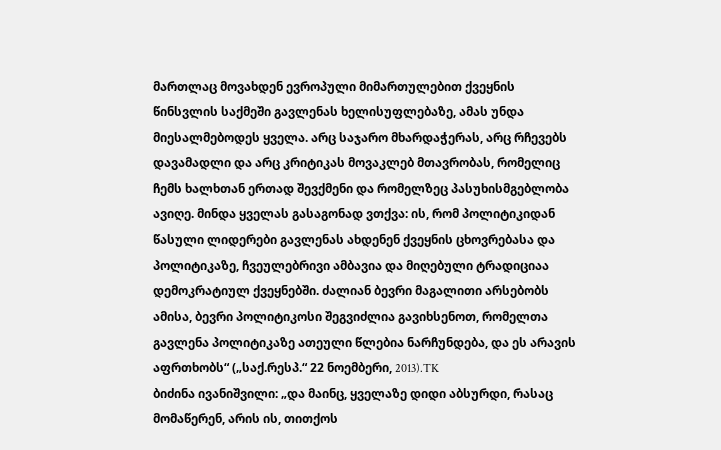მართლაც მოვახდენ ევროპული მიმართულებით ქვეყნის წინსვლის საქმეში გავლენას ხელისუფლებაზე, ამას უნდა მიესალმებოდეს ყველა. არც საჯარო მხარდაჭერას, არც რჩევებს დავამადლი და არც კრიტიკას მოვაკლებ მთავრობას, რომელიც ჩემს ხალხთან ერთად შევქმენი და რომელზეც პასუხისმგებლობა ავიღე. მინდა ყველას გასაგონად ვთქვა: ის, რომ პოლიტიკიდან წასული ლიდერები გავლენას ახდენენ ქვეყნის ცხოვრებასა და პოლიტიკაზე, ჩვეულებრივი ამბავია და მიღებული ტრადიციაა დემოკრატიულ ქვეყნებში. ძალიან ბევრი მაგალითი არსებობს ამისა, ბევრი პოლიტიკოსი შეგვიძლია გავიხსენოთ, რომელთა გავლენა პოლიტიკაზე ათეული წლებია ნარჩუნდება, და ეს არავის აფრთხობს“ („საქ.რესპ.“ 22 ნოემბერი, 2013).TK
ბიძინა ივანიშვილი: „და მაინც, ყველაზე დიდი აბსურდი, რასაც მომაწერენ, არის ის, თითქოს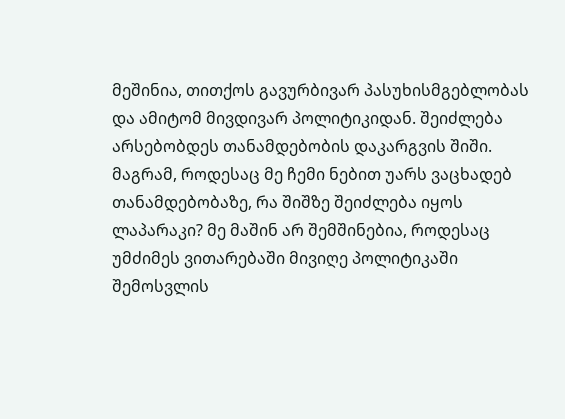მეშინია, თითქოს გავურბივარ პასუხისმგებლობას და ამიტომ მივდივარ პოლიტიკიდან. შეიძლება არსებობდეს თანამდებობის დაკარგვის შიში. მაგრამ, როდესაც მე ჩემი ნებით უარს ვაცხადებ თანამდებობაზე, რა შიშზე შეიძლება იყოს ლაპარაკი? მე მაშინ არ შემშინებია, როდესაც უმძიმეს ვითარებაში მივიღე პოლიტიკაში შემოსვლის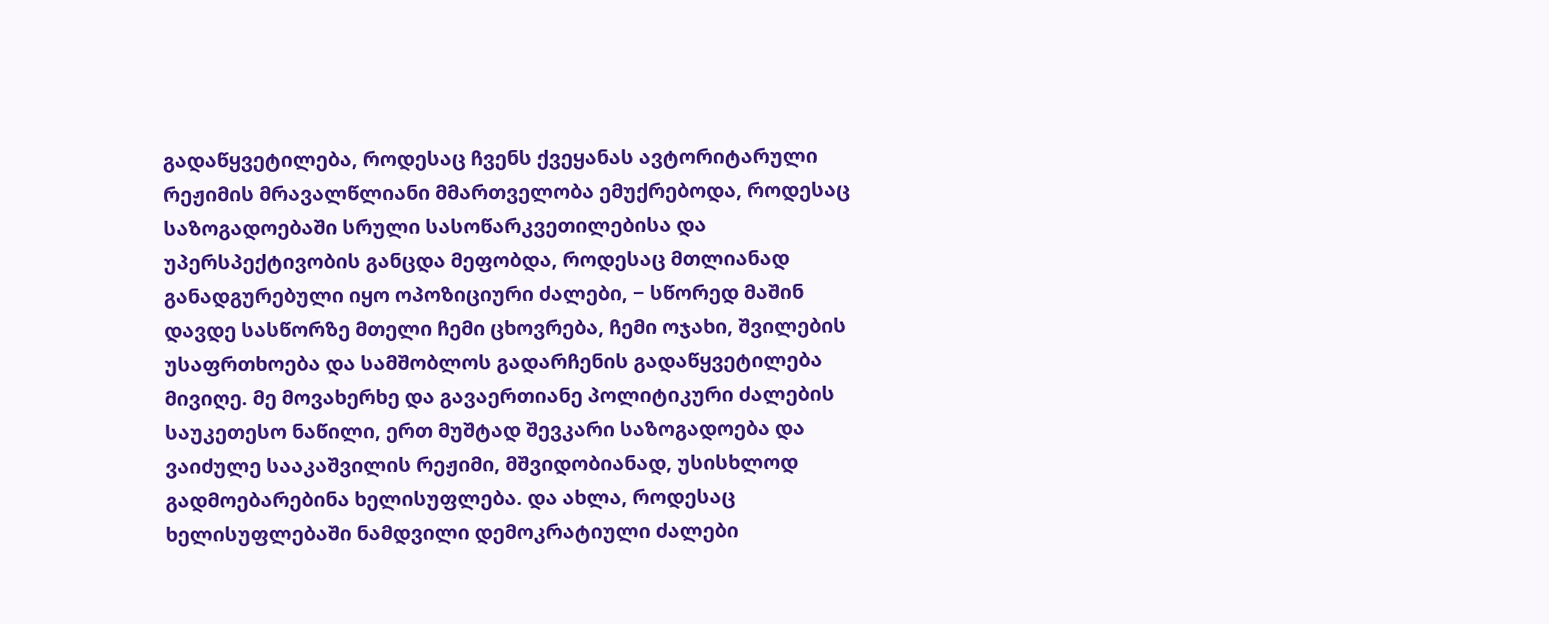გადაწყვეტილება, როდესაც ჩვენს ქვეყანას ავტორიტარული რეჟიმის მრავალწლიანი მმართველობა ემუქრებოდა, როდესაც საზოგადოებაში სრული სასოწარკვეთილებისა და უპერსპექტივობის განცდა მეფობდა, როდესაც მთლიანად განადგურებული იყო ოპოზიციური ძალები, − სწორედ მაშინ დავდე სასწორზე მთელი ჩემი ცხოვრება, ჩემი ოჯახი, შვილების უსაფრთხოება და სამშობლოს გადარჩენის გადაწყვეტილება მივიღე. მე მოვახერხე და გავაერთიანე პოლიტიკური ძალების საუკეთესო ნაწილი, ერთ მუშტად შევკარი საზოგადოება და ვაიძულე სააკაშვილის რეჟიმი, მშვიდობიანად, უსისხლოდ გადმოებარებინა ხელისუფლება. და ახლა, როდესაც ხელისუფლებაში ნამდვილი დემოკრატიული ძალები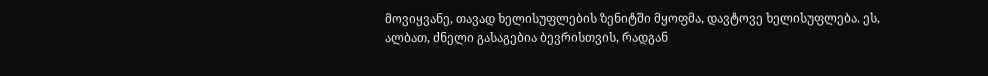მოვიყვანე, თავად ხელისუფლების ზენიტში მყოფმა, დავტოვე ხელისუფლება. ეს, ალბათ, ძნელი გასაგებია ბევრისთვის, რადგან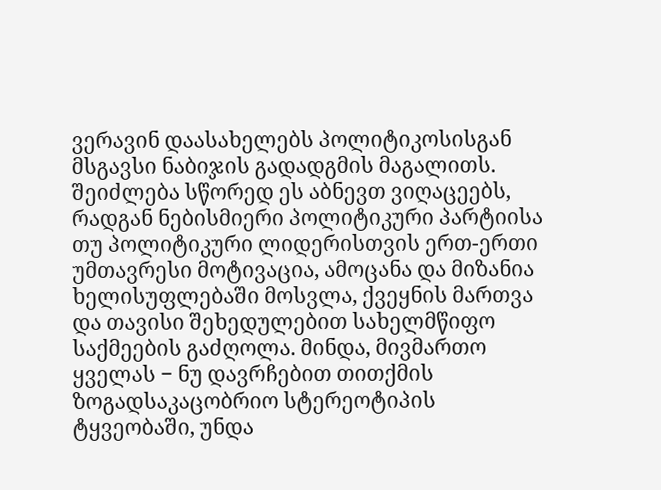ვერავინ დაასახელებს პოლიტიკოსისგან მსგავსი ნაბიჯის გადადგმის მაგალითს. შეიძლება სწორედ ეს აბნევთ ვიღაცეებს, რადგან ნებისმიერი პოლიტიკური პარტიისა თუ პოლიტიკური ლიდერისთვის ერთ-ერთი უმთავრესი მოტივაცია, ამოცანა და მიზანია ხელისუფლებაში მოსვლა, ქვეყნის მართვა და თავისი შეხედულებით სახელმწიფო საქმეების გაძღოლა. მინდა, მივმართო ყველას − ნუ დავრჩებით თითქმის ზოგადსაკაცობრიო სტერეოტიპის ტყვეობაში, უნდა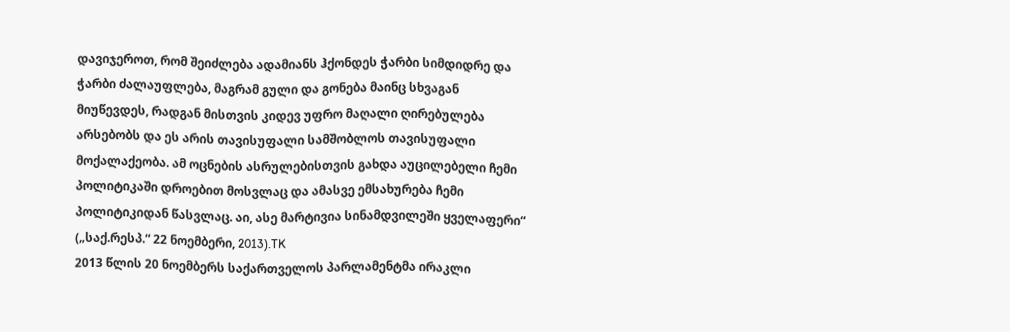დავიჯეროთ, რომ შეიძლება ადამიანს ჰქონდეს ჭარბი სიმდიდრე და ჭარბი ძალაუფლება, მაგრამ გული და გონება მაინც სხვაგან მიუწევდეს, რადგან მისთვის კიდევ უფრო მაღალი ღირებულება არსებობს და ეს არის თავისუფალი სამშობლოს თავისუფალი მოქალაქეობა. ამ ოცნების ასრულებისთვის გახდა აუცილებელი ჩემი პოლიტიკაში დროებით მოსვლაც და ამასვე ემსახურება ჩემი პოლიტიკიდან წასვლაც. აი, ასე მარტივია სინამდვილეში ყველაფერი“ („საქ.რესპ.“ 22 ნოემბერი, 2013).TK
2013 წლის 20 ნოემბერს საქართველოს პარლამენტმა ირაკლი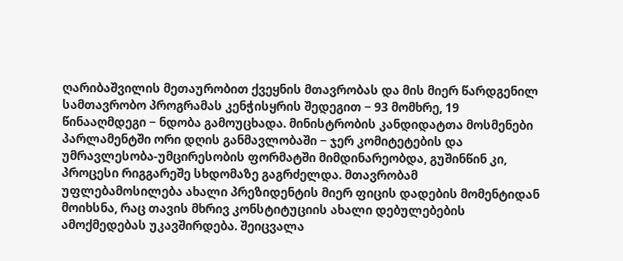ღარიბაშვილის მეთაურობით ქვეყნის მთავრობას და მის მიერ წარდგენილ სამთავრობო პროგრამას კენჭისყრის შედეგით − 93 მომხრე, 19 წინააღმდეგი − ნდობა გამოუცხადა. მინისტრობის კანდიდატთა მოსმენები პარლამენტში ორი დღის განმავლობაში − ჯერ კომიტეტების და უმრავლესობა-უმცირესობის ფორმატში მიმდინარეობდა, გუშინწინ კი, პროცესი რიგგარეშე სხდომაზე გაგრძელდა. მთავრობამ უფლებამოსილება ახალი პრეზიდენტის მიერ ფიცის დადების მომენტიდან მოიხსნა, რაც თავის მხრივ კონსტიტუციის ახალი დებულებების ამოქმედებას უკავშირდება. შეიცვალა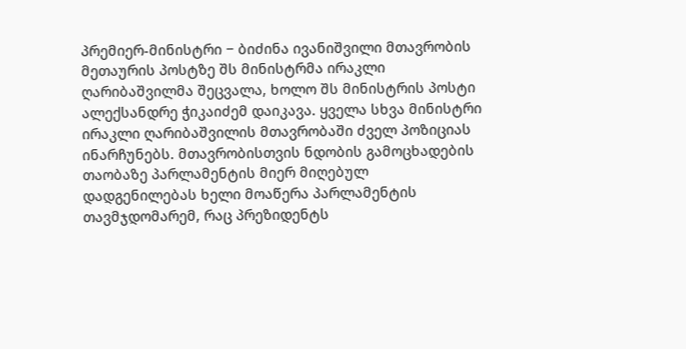პრემიერ-მინისტრი − ბიძინა ივანიშვილი მთავრობის მეთაურის პოსტზე შს მინისტრმა ირაკლი ღარიბაშვილმა შეცვალა, ხოლო შს მინისტრის პოსტი ალექსანდრე ჭიკაიძემ დაიკავა. ყველა სხვა მინისტრი ირაკლი ღარიბაშვილის მთავრობაში ძველ პოზიციას ინარჩუნებს. მთავრობისთვის ნდობის გამოცხადების თაობაზე პარლამენტის მიერ მიღებულ დადგენილებას ხელი მოაწერა პარლამენტის თავმჯდომარემ, რაც პრეზიდენტს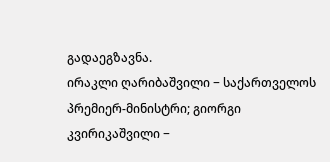გადაეგზავნა.
ირაკლი ღარიბაშვილი − საქართველოს პრემიერ-მინისტრი; გიორგი კვირიკაშვილი −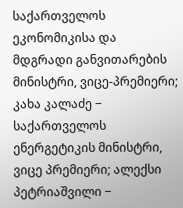საქართველოს ეკონომიკისა და მდგრადი განვითარების მინისტრი, ვიცე-პრემიერი; კახა კალაძე − საქართველოს ენერგეტიკის მინისტრი, ვიცე პრემიერი; ალექსი პეტრიაშვილი −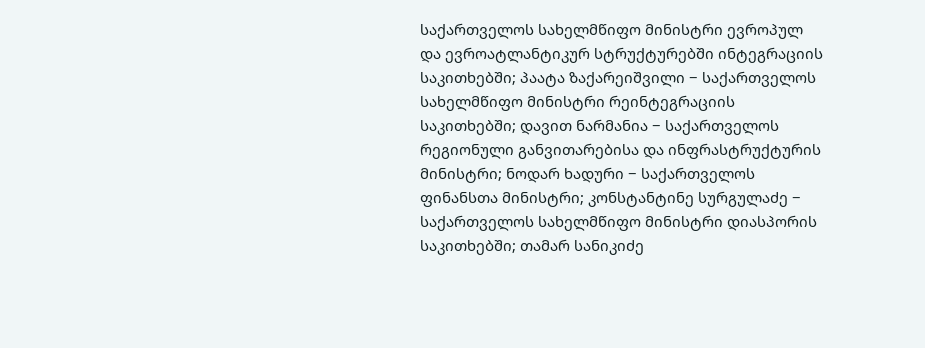საქართველოს სახელმწიფო მინისტრი ევროპულ და ევროატლანტიკურ სტრუქტურებში ინტეგრაციის საკითხებში; პაატა ზაქარეიშვილი − საქართველოს სახელმწიფო მინისტრი რეინტეგრაციის საკითხებში; დავით ნარმანია − საქართველოს რეგიონული განვითარებისა და ინფრასტრუქტურის მინისტრი; ნოდარ ხადური − საქართველოს ფინანსთა მინისტრი; კონსტანტინე სურგულაძე − საქართველოს სახელმწიფო მინისტრი დიასპორის საკითხებში; თამარ სანიკიძე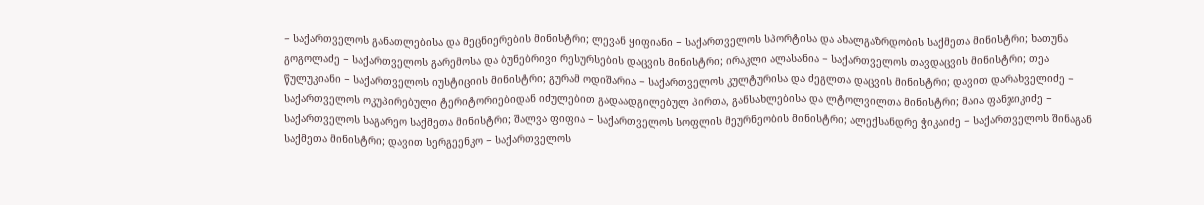− საქართველოს განათლებისა და მეცნიერების მინისტრი; ლევან ყიფიანი − საქართველოს სპორტისა და ახალგაზრდობის საქმეთა მინისტრი; ხათუნა გოგოლაძე − საქართველოს გარემოსა და ბუნებრივი რესურსების დაცვის მინისტრი; ირაკლი ალასანია − საქართველოს თავდაცვის მინისტრი; თეა წულუკიანი − საქართველოს იუსტიციის მინისტრი; გურამ ოდიშარია − საქართველოს კულტურისა და ძეგლთა დაცვის მინისტრი; დავით დარახველიძე − საქართველოს ოკუპირებული ტერიტორიებიდან იძულებით გადაადგილებულ პირთა, განსახლებისა და ლტოლვილთა მინისტრი; მაია ფანჯიკიძე − საქართველოს საგარეო საქმეთა მინისტრი; შალვა ფიფია − საქართველოს სოფლის მეურნეობის მინისტრი; ალექსანდრე ჭიკაიძე − საქართველოს შინაგან საქმეთა მინისტრი; დავით სერგეენკო − საქართველოს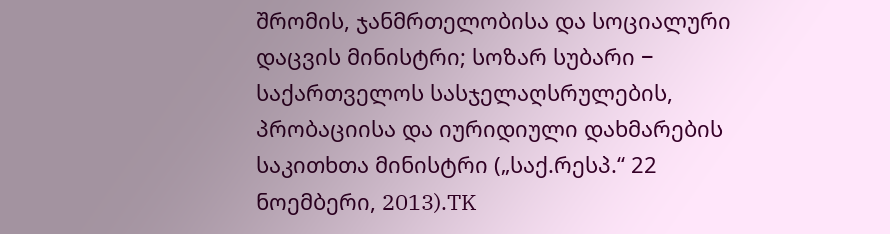შრომის, ჯანმრთელობისა და სოციალური დაცვის მინისტრი; სოზარ სუბარი − საქართველოს სასჯელაღსრულების, პრობაციისა და იურიდიული დახმარების საკითხთა მინისტრი („საქ.რესპ.“ 22 ნოემბერი, 2013).TK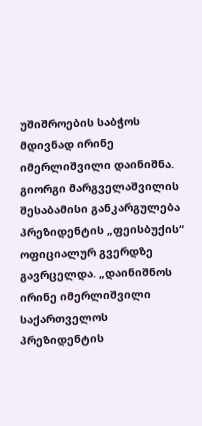უშიშროების საბჭოს მდივნად ირინე იმერლიშვილი დაინიშნა. გიორგი მარგველაშვილის შესაბამისი განკარგულება პრეზიდენტის „ფეისბუქის“ ოფიციალურ გვერდზე გავრცელდა. „დაინიშნოს ირინე იმერლიშვილი საქართველოს პრეზიდენტის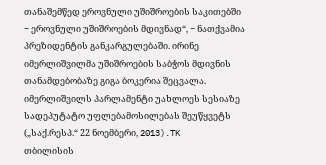თანაშემწედ ეროვნული უშიშროების საკითებში − ეროვნული უშიშროების მდივნად“, − ნათქვამია პრეზიდენტის განკარგულებაში. ირინე იმერლიშვილმა უშიშროების საბჭოს მდივნის თანამდებობაზე გიგა ბოკერია შეცვალა. იმერლიშვილს პარლამენტი უახლოეს სესიაზე სადეპუტატო უფლებამოსილებას შეუწყვეტს („საქ.რესპ.“ 22 ნოემბერი, 2013).TK
თბილისის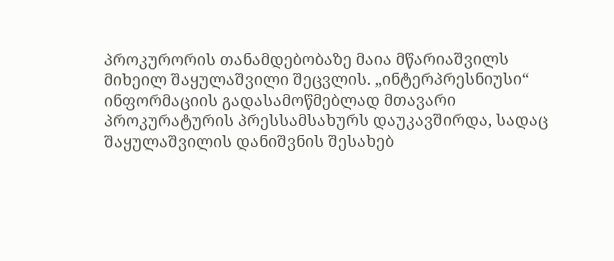პროკურორის თანამდებობაზე მაია მწარიაშვილს მიხეილ შაყულაშვილი შეცვლის. „ინტერპრესნიუსი“ ინფორმაციის გადასამოწმებლად მთავარი პროკურატურის პრესსამსახურს დაუკავშირდა, სადაც შაყულაშვილის დანიშვნის შესახებ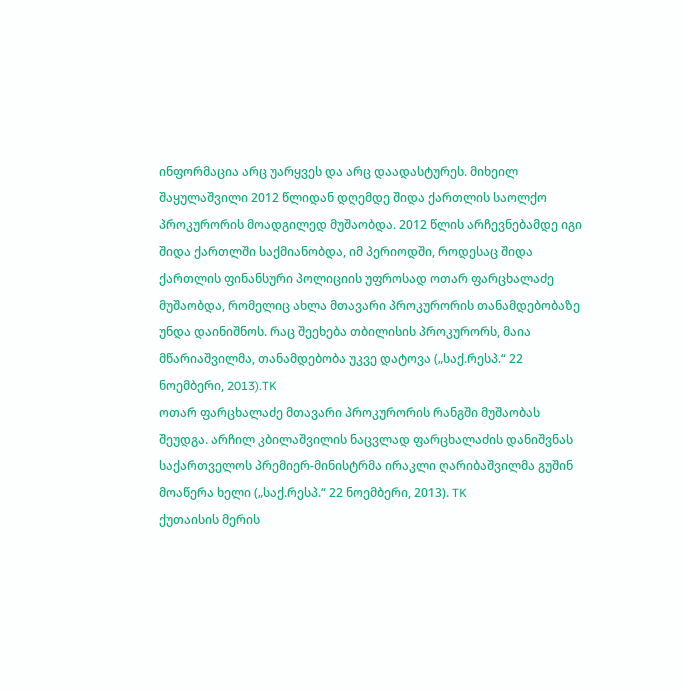ინფორმაცია არც უარყვეს და არც დაადასტურეს. მიხეილ შაყულაშვილი 2012 წლიდან დღემდე შიდა ქართლის საოლქო პროკურორის მოადგილედ მუშაობდა. 2012 წლის არჩევნებამდე იგი შიდა ქართლში საქმიანობდა, იმ პერიოდში, როდესაც შიდა ქართლის ფინანსური პოლიციის უფროსად ოთარ ფარცხალაძე მუშაობდა, რომელიც ახლა მთავარი პროკურორის თანამდებობაზე უნდა დაინიშნოს. რაც შეეხება თბილისის პროკურორს, მაია მწარიაშვილმა, თანამდებობა უკვე დატოვა („საქ.რესპ.“ 22 ნოემბერი, 2013).TK
ოთარ ფარცხალაძე მთავარი პროკურორის რანგში მუშაობას შეუდგა. არჩილ კბილაშვილის ნაცვლად ფარცხალაძის დანიშვნას საქართველოს პრემიერ-მინისტრმა ირაკლი ღარიბაშვილმა გუშინ მოაწერა ხელი („საქ.რესპ.“ 22 ნოემბერი, 2013). TK
ქუთაისის მერის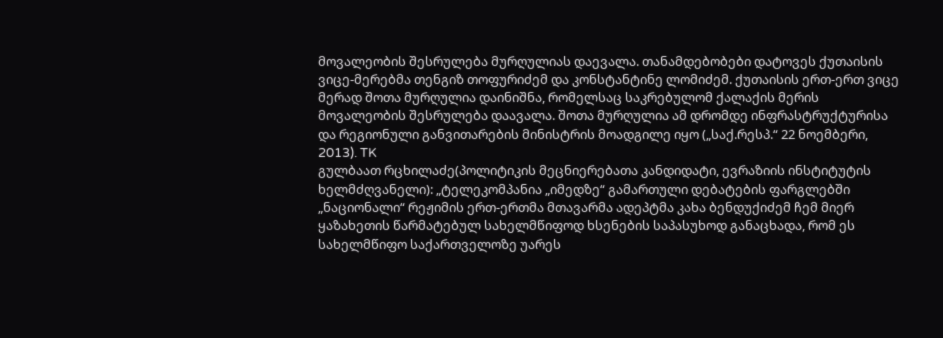მოვალეობის შესრულება მურღულიას დაევალა. თანამდებობები დატოვეს ქუთაისის ვიცე-მერებმა თენგიზ თოფურიძემ და კონსტანტინე ლომიძემ. ქუთაისის ერთ-ერთ ვიცე მერად შოთა მურღულია დაინიშნა, რომელსაც საკრებულომ ქალაქის მერის მოვალეობის შესრულება დაავალა. შოთა მურღულია ამ დრომდე ინფრასტრუქტურისა და რეგიონული განვითარების მინისტრის მოადგილე იყო („საქ.რესპ.“ 22 ნოემბერი, 2013). TK
გულბაათ რცხილაძე(პოლიტიკის მეცნიერებათა კანდიდატი, ევრაზიის ინსტიტუტის ხელმძღვანელი): „ტელეკომპანია „იმედზე“ გამართული დებატების ფარგლებში „ნაციონალი“ რეჟიმის ერთ-ერთმა მთავარმა ადეპტმა კახა ბენდუქიძემ ჩემ მიერ ყაზახეთის წარმატებულ სახელმწიფოდ ხსენების საპასუხოდ განაცხადა, რომ ეს სახელმწიფო საქართველოზე უარეს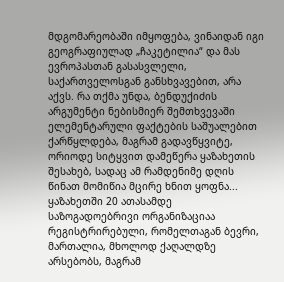მდგომარეობაში იმყოფება, ვინაიდან იგი გეოგრაფიულად „ჩაკეტილია“ და მას ევროპასთან გასასვლელი, საქართველოსგან განსხვავებით, არა აქვს. რა თქმა უნდა, ბენდუქიძის არგუმენტი ნებისმიერ შემთხვევაში ელემენტარული ფაქტების საშუალებით ქარწყლდება, მაგრამ გადავწყვიტე, ორიოდე სიტყვით დამეწერა ყაზახეთის შესახებ, სადაც ამ რამდენიმე დღის წინათ მომიწია მცირე ხნით ყოფნა... ყაზახეთში 20 ათასამდე საზოგადოებრივი ორგანიზაციაა რეგისტრირებული, რომელთაგან ბევრი, მართალია, მხოლოდ ქაღალდზე არსებობს, მაგრამ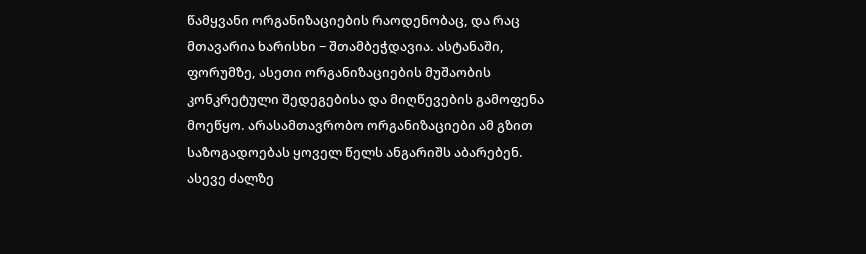წამყვანი ორგანიზაციების რაოდენობაც, და რაც მთავარია ხარისხი − შთამბეჭდავია. ასტანაში, ფორუმზე, ასეთი ორგანიზაციების მუშაობის კონკრეტული შედეგებისა და მიღწევების გამოფენა მოეწყო. არასამთავრობო ორგანიზაციები ამ გზით საზოგადოებას ყოველ წელს ანგარიშს აბარებენ. ასევე ძალზე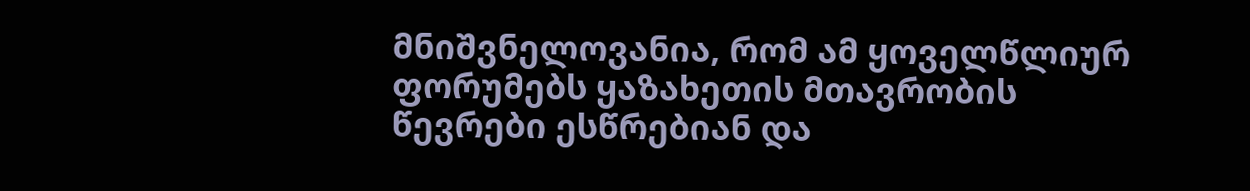მნიშვნელოვანია, რომ ამ ყოველწლიურ ფორუმებს ყაზახეთის მთავრობის წევრები ესწრებიან და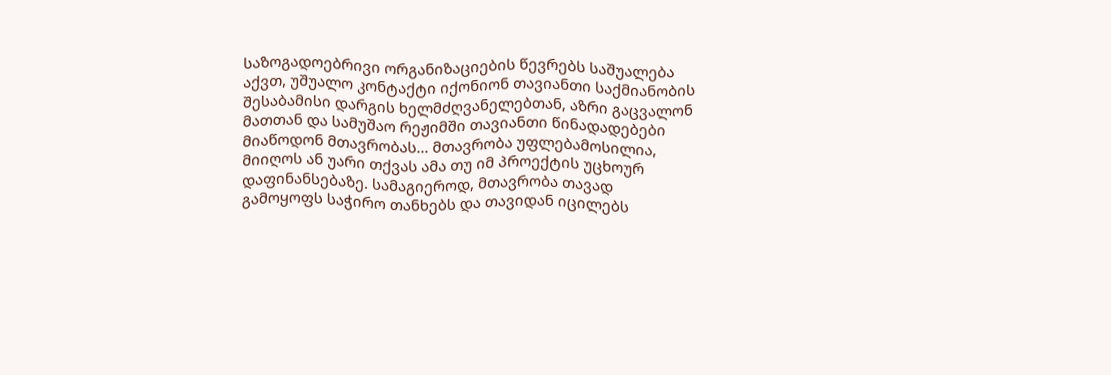საზოგადოებრივი ორგანიზაციების წევრებს საშუალება აქვთ, უშუალო კონტაქტი იქონიონ თავიანთი საქმიანობის შესაბამისი დარგის ხელმძღვანელებთან, აზრი გაცვალონ მათთან და სამუშაო რეჟიმში თავიანთი წინადადებები მიაწოდონ მთავრობას... მთავრობა უფლებამოსილია, მიიღოს ან უარი თქვას ამა თუ იმ პროექტის უცხოურ დაფინანსებაზე. სამაგიეროდ, მთავრობა თავად გამოყოფს საჭირო თანხებს და თავიდან იცილებს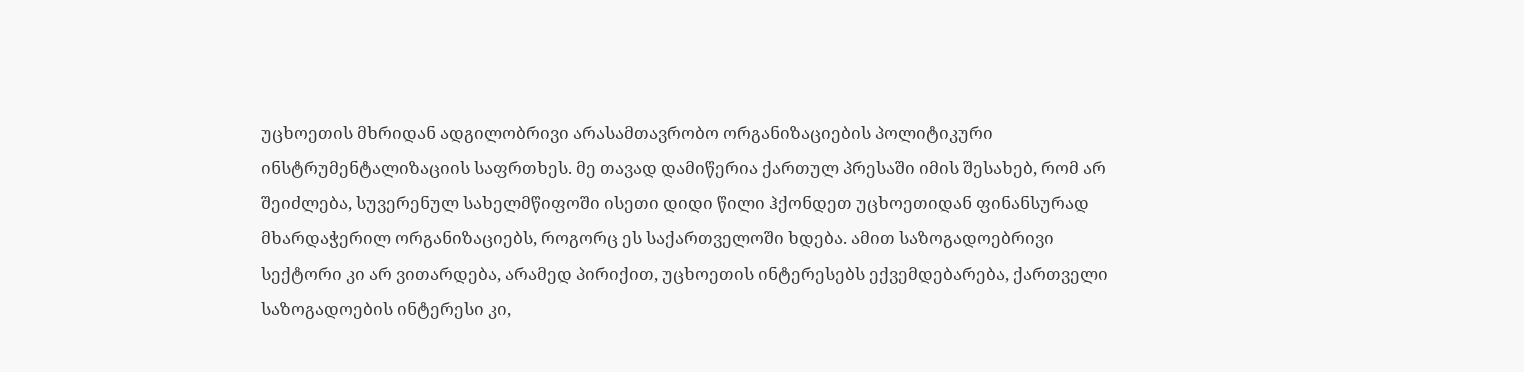უცხოეთის მხრიდან ადგილობრივი არასამთავრობო ორგანიზაციების პოლიტიკური ინსტრუმენტალიზაციის საფრთხეს. მე თავად დამიწერია ქართულ პრესაში იმის შესახებ, რომ არ შეიძლება, სუვერენულ სახელმწიფოში ისეთი დიდი წილი ჰქონდეთ უცხოეთიდან ფინანსურად მხარდაჭერილ ორგანიზაციებს, როგორც ეს საქართველოში ხდება. ამით საზოგადოებრივი სექტორი კი არ ვითარდება, არამედ პირიქით, უცხოეთის ინტერესებს ექვემდებარება, ქართველი საზოგადოების ინტერესი კი,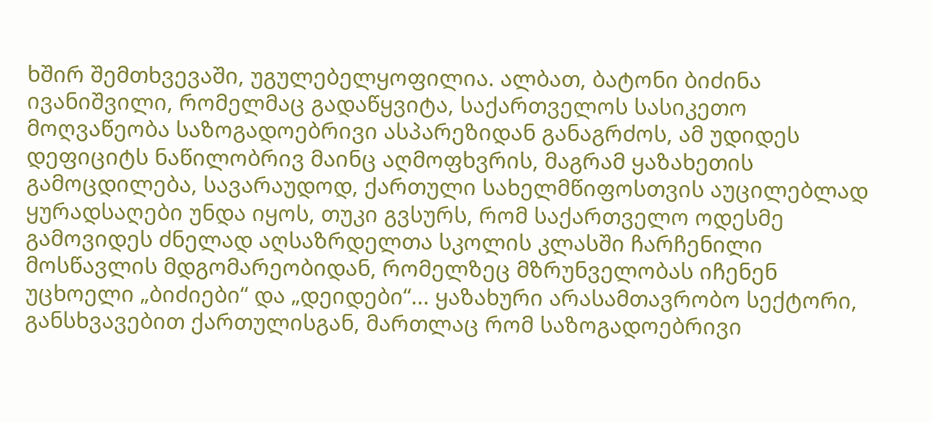ხშირ შემთხვევაში, უგულებელყოფილია. ალბათ, ბატონი ბიძინა ივანიშვილი, რომელმაც გადაწყვიტა, საქართველოს სასიკეთო მოღვაწეობა საზოგადოებრივი ასპარეზიდან განაგრძოს, ამ უდიდეს დეფიციტს ნაწილობრივ მაინც აღმოფხვრის, მაგრამ ყაზახეთის გამოცდილება, სავარაუდოდ, ქართული სახელმწიფოსთვის აუცილებლად ყურადსაღები უნდა იყოს, თუკი გვსურს, რომ საქართველო ოდესმე გამოვიდეს ძნელად აღსაზრდელთა სკოლის კლასში ჩარჩენილი მოსწავლის მდგომარეობიდან, რომელზეც მზრუნველობას იჩენენ უცხოელი „ბიძიები“ და „დეიდები“... ყაზახური არასამთავრობო სექტორი, განსხვავებით ქართულისგან, მართლაც რომ საზოგადოებრივი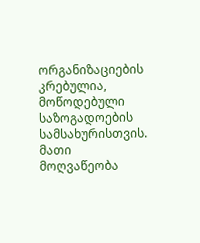ორგანიზაციების კრებულია, მოწოდებული საზოგადოების სამსახურისთვის. მათი მოღვაწეობა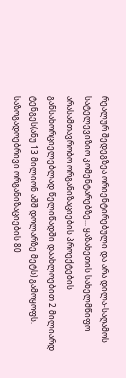რეალურ შედეგზეა ორიენტირებული და არა დილა-საღამოს სატელევიზიო კომენტარებზე... ყაზახეთის სახელმწიფო არასამთავრობო ორგანიზაციების პროექტების განსახორციელებლად წელიწადში დაახლოებით 2 მილიარდ ტენგეს(ანუ 13 მილიონ აშშ დოლარზე მეტს) გამოყოფს. საზოგადოებრივი ორგანიზაციების 80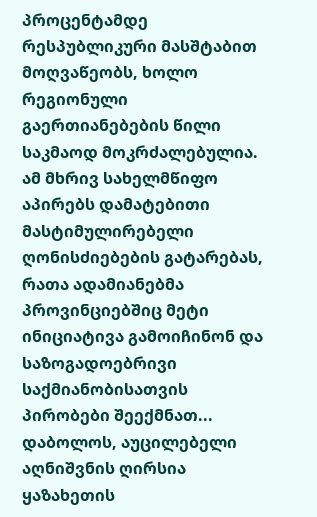პროცენტამდე რესპუბლიკური მასშტაბით მოღვაწეობს, ხოლო რეგიონული გაერთიანებების წილი საკმაოდ მოკრძალებულია. ამ მხრივ სახელმწიფო აპირებს დამატებითი მასტიმულირებელი ღონისძიებების გატარებას, რათა ადამიანებმა პროვინციებშიც მეტი ინიციატივა გამოიჩინონ და საზოგადოებრივი საქმიანობისათვის პირობები შეექმნათ... დაბოლოს, აუცილებელი აღნიშვნის ღირსია ყაზახეთის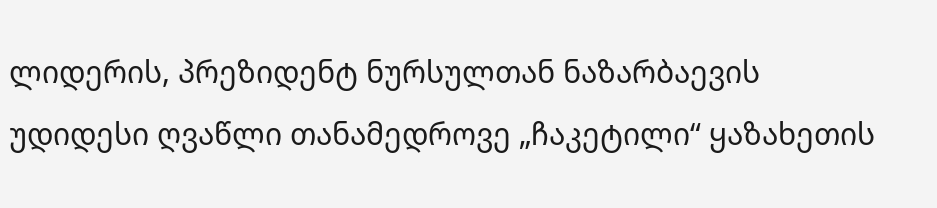ლიდერის, პრეზიდენტ ნურსულთან ნაზარბაევის უდიდესი ღვაწლი თანამედროვე „ჩაკეტილი“ ყაზახეთის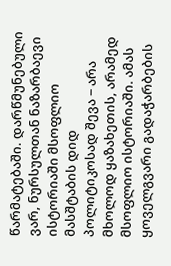წარმატებაში. დარწმუნებული ვარ, ნურსულთან ნაზარბაევი ისტორიაში მსოფლიო მასშტაბის დიდ პოლიტიკოსად შევა − არა მხოლოდ ყაზახეთის, არამედ მსოფლიო ისტორიაში. ამას ყოველგვარი გადაჭარბების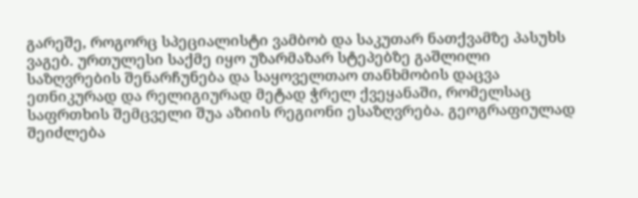გარეშე, როგორც სპეციალისტი ვამბობ და საკუთარ ნათქვამზე პასუხს ვაგებ. ურთულესი საქმე იყო უზარმაზარ სტეპებზე გაშლილი საზღვრების შენარჩუნება და საყოველთაო თანხმობის დაცვა ეთნიკურად და რელიგიურად მეტად ჭრელ ქვეყანაში, რომელსაც საფრთხის შემცველი შუა აზიის რეგიონი ესაზღვრება. გეოგრაფიულად შეიძლება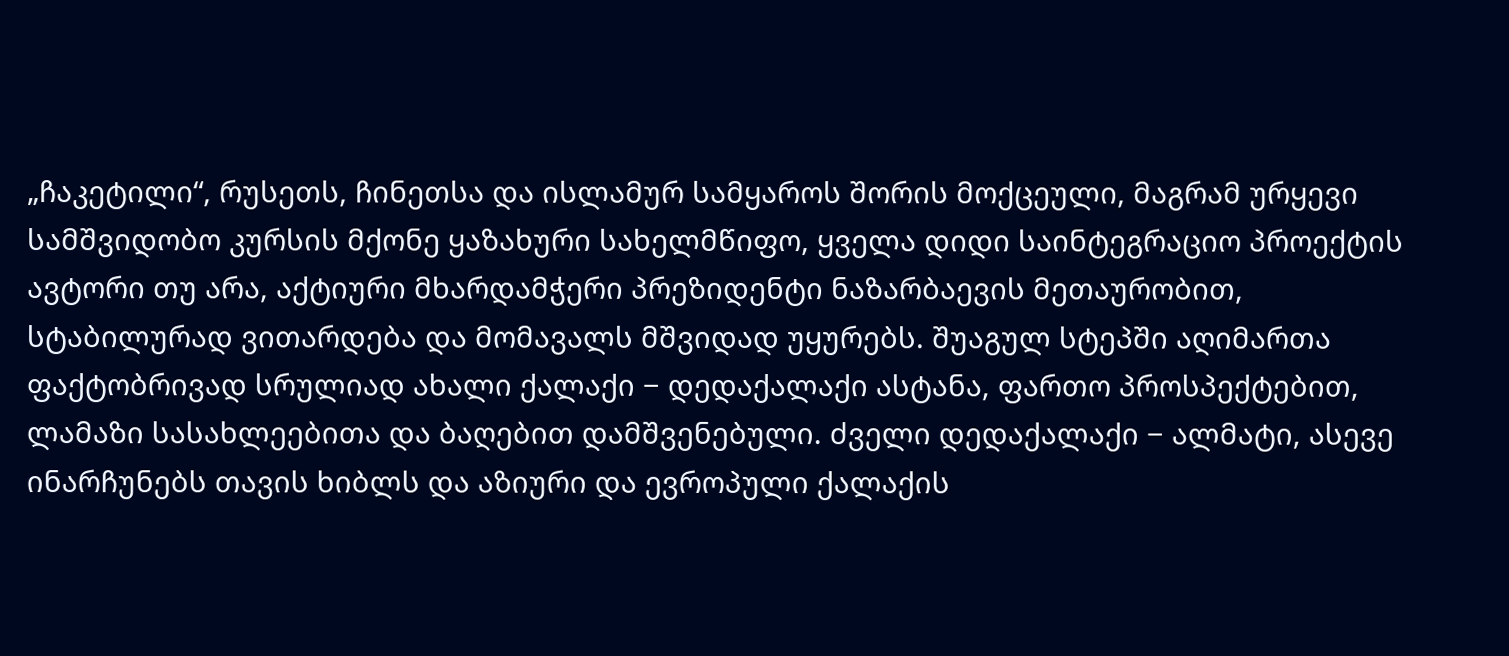„ჩაკეტილი“, რუსეთს, ჩინეთსა და ისლამურ სამყაროს შორის მოქცეული, მაგრამ ურყევი სამშვიდობო კურსის მქონე ყაზახური სახელმწიფო, ყველა დიდი საინტეგრაციო პროექტის ავტორი თუ არა, აქტიური მხარდამჭერი პრეზიდენტი ნაზარბაევის მეთაურობით, სტაბილურად ვითარდება და მომავალს მშვიდად უყურებს. შუაგულ სტეპში აღიმართა ფაქტობრივად სრულიად ახალი ქალაქი − დედაქალაქი ასტანა, ფართო პროსპექტებით, ლამაზი სასახლეებითა და ბაღებით დამშვენებული. ძველი დედაქალაქი − ალმატი, ასევე ინარჩუნებს თავის ხიბლს და აზიური და ევროპული ქალაქის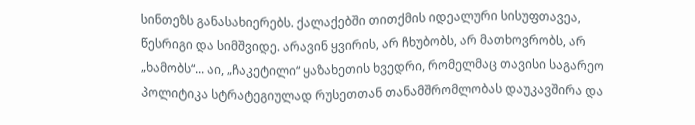სინთეზს განასახიერებს. ქალაქებში თითქმის იდეალური სისუფთავეა, წესრიგი და სიმშვიდე. არავინ ყვირის, არ ჩხუბობს, არ მათხოვრობს, არ „ხამობს“... აი, „ჩაკეტილი“ ყაზახეთის ხვედრი, რომელმაც თავისი საგარეო პოლიტიკა სტრატეგიულად რუსეთთან თანამშრომლობას დაუკავშირა და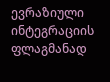ევრაზიული ინტეგრაციის ფლაგმანად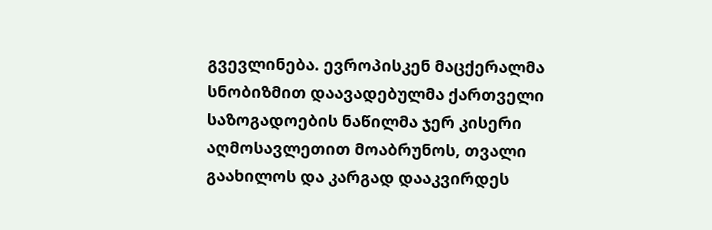გვევლინება. ევროპისკენ მაცქერალმა სნობიზმით დაავადებულმა ქართველი საზოგადოების ნაწილმა ჯერ კისერი აღმოსავლეთით მოაბრუნოს, თვალი გაახილოს და კარგად დააკვირდეს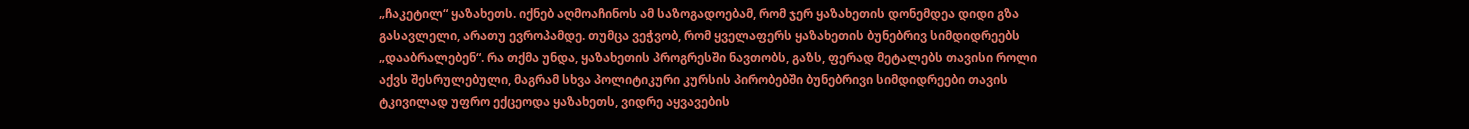„ჩაკეტილ“ ყაზახეთს. იქნებ აღმოაჩინოს ამ საზოგადოებამ, რომ ჯერ ყაზახეთის დონემდეა დიდი გზა გასავლელი, არათუ ევროპამდე. თუმცა ვეჭვობ, რომ ყველაფერს ყაზახეთის ბუნებრივ სიმდიდრეებს „დააბრალებენ“. რა თქმა უნდა, ყაზახეთის პროგრესში ნავთობს, გაზს, ფერად მეტალებს თავისი როლი აქვს შესრულებული, მაგრამ სხვა პოლიტიკური კურსის პირობებში ბუნებრივი სიმდიდრეები თავის ტკივილად უფრო ექცეოდა ყაზახეთს, ვიდრე აყვავების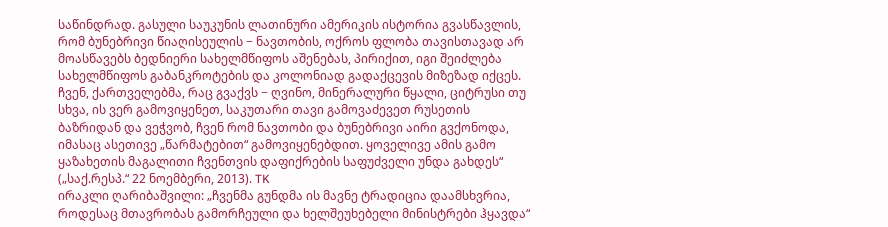საწინდრად. გასული საუკუნის ლათინური ამერიკის ისტორია გვასწავლის, რომ ბუნებრივი წიაღისეულის − ნავთობის, ოქროს ფლობა თავისთავად არ მოასწავებს ბედნიერი სახელმწიფოს აშენებას, პირიქით, იგი შეიძლება სახელმწიფოს გაბანკროტების და კოლონიად გადაქცევის მიზეზად იქცეს. ჩვენ, ქართველებმა, რაც გვაქვს − ღვინო, მინერალური წყალი, ციტრუსი თუ სხვა, ის ვერ გამოვიყენეთ, საკუთარი თავი გამოვაძევეთ რუსეთის ბაზრიდან და ვეჭვობ, ჩვენ რომ ნავთობი და ბუნებრივი აირი გვქონოდა, იმასაც ასეთივე „წარმატებით“ გამოვიყენებდით. ყოველივე ამის გამო ყაზახეთის მაგალითი ჩვენთვის დაფიქრების საფუძველი უნდა გახდეს“ („საქ.რესპ.“ 22 ნოემბერი, 2013). TK
ირაკლი ღარიბაშვილი: „ჩვენმა გუნდმა ის მავნე ტრადიცია დაამსხვრია, როდესაც მთავრობას გამორჩეული და ხელშეუხებელი მინისტრები ჰყავდა“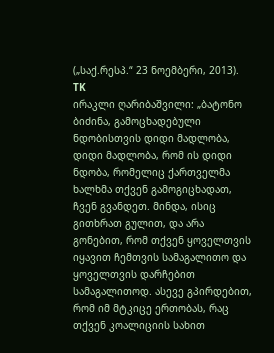(„საქ.რესპ.“ 23 ნოემბერი, 2013). TK
ირაკლი ღარიბაშვილი: „ბატონო ბიძინა, გამოცხადებული ნდობისთვის დიდი მადლობა, დიდი მადლობა, რომ ის დიდი ნდობა, რომელიც ქართველმა ხალხმა თქვენ გამოგიცხადათ, ჩვენ გვანდეთ. მინდა, ისიც გითხრათ გულით, და არა გონებით, რომ თქვენ ყოველთვის იყავით ჩემთვის სამაგალითო და ყოველთვის დარჩებით სამაგალითოდ. ასევე გპირდებით, რომ იმ მტკიცე ერთობას, რაც თქვენ კოალიციის სახით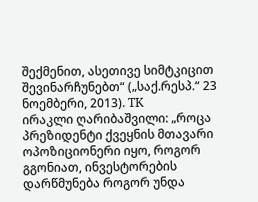შექმენით, ასეთივე სიმტკიცით შევინარჩუნებთ“ („საქ.რესპ.“ 23 ნოემბერი, 2013). TK
ირაკლი ღარიბაშვილი: „როცა პრეზიდენტი ქვეყნის მთავარი ოპოზიციონერი იყო, როგორ გგონიათ, ინვესტორების დარწმუნება როგორ უნდა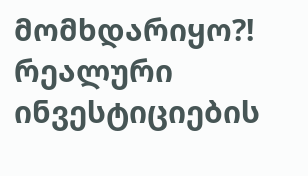მომხდარიყო?! რეალური ინვესტიციების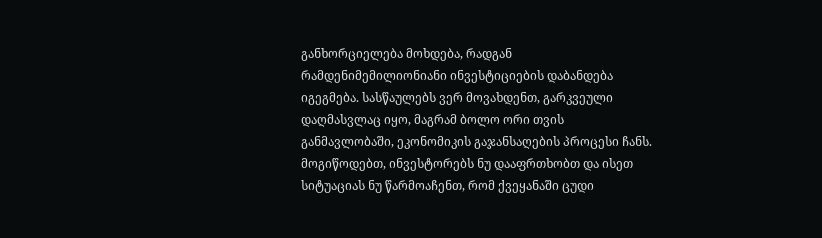განხორციელება მოხდება, რადგან რამდენიმემილიონიანი ინვესტიციების დაბანდება იგეგმება. სასწაულებს ვერ მოვახდენთ, გარკვეული დაღმასვლაც იყო, მაგრამ ბოლო ორი თვის განმავლობაში, ეკონომიკის გაჯანსაღების პროცესი ჩანს. მოგიწოდებთ, ინვესტორებს ნუ დააფრთხობთ და ისეთ სიტუაციას ნუ წარმოაჩენთ, რომ ქვეყანაში ცუდი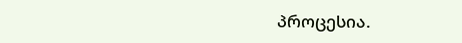პროცესია.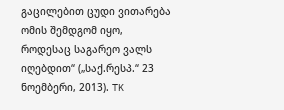გაცილებით ცუდი ვითარება ომის შემდგომ იყო, როდესაც საგარეო ვალს იღებდით“ („საქ.რესპ.“ 23 ნოემბერი, 2013). TK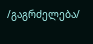/გაგრძელება/